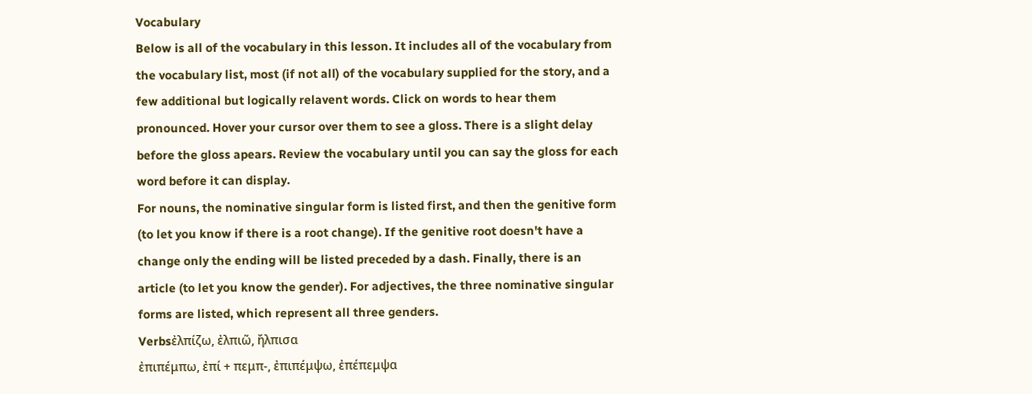Vocabulary
Below is all of the vocabulary in this lesson. It includes all of the vocabulary from the vocabulary list, most (if not all) of the vocabulary supplied for the story, and a few additional but logically relavent words. Click on words to hear them pronounced. Hover your cursor over them to see a gloss. There is a slight delay before the gloss apears. Review the vocabulary until you can say the gloss for each word before it can display.
For nouns, the nominative singular form is listed first, and then the genitive form (to let you know if there is a root change). If the genitive root doesn't have a change only the ending will be listed preceded by a dash. Finally, there is an article (to let you know the gender). For adjectives, the three nominative singular forms are listed, which represent all three genders.
Verbsἐλπίζω, ἐλπιῶ, ἤλπισα
ἐπιπέμπω, ἐπί + πεμπ-, ἐπιπέμψω, ἐπέπεμψα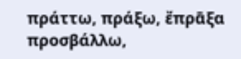πράττω, πράξω, ἔπρᾱξα
προσβάλλω,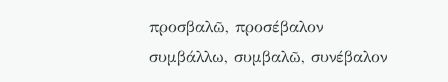προσβαλῶ, προσέβαλον
συμβάλλω, συμβαλῶ, συνέβαλον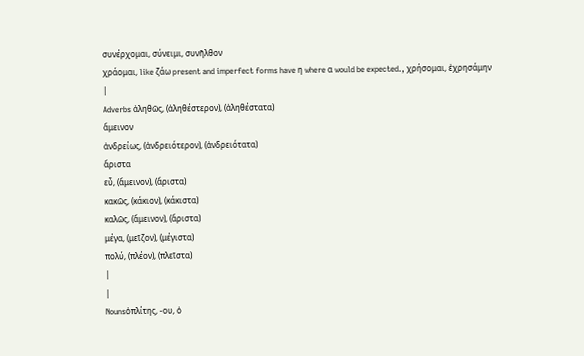συνέρχομαι, σύνειμι, συνῆλθον
χράομαι, like ζάω present and imperfect forms have η where α would be expected., χρήσομαι, ἐχρησάμην
|
Adverbs ἀληθῶς, (ἀληθέστερον), (ἀληθέστατα)
ἄμεινον
ἀνδρείως, (ἀνδρειότερον), (ἀνδρειότατα)
ἄριστα
εὖ, (ἄμεινον), (ἄριστα)
κακῶς, (κάκιον), (κάκιστα)
καλῶς, (ἄμεινον), (ἄριστα)
μέγα, (μεῖζον), (μέγιστα)
πολύ, (πλέον), (πλεῖστα)
|
|
Nounsὁπλίτης, -ου, ὁ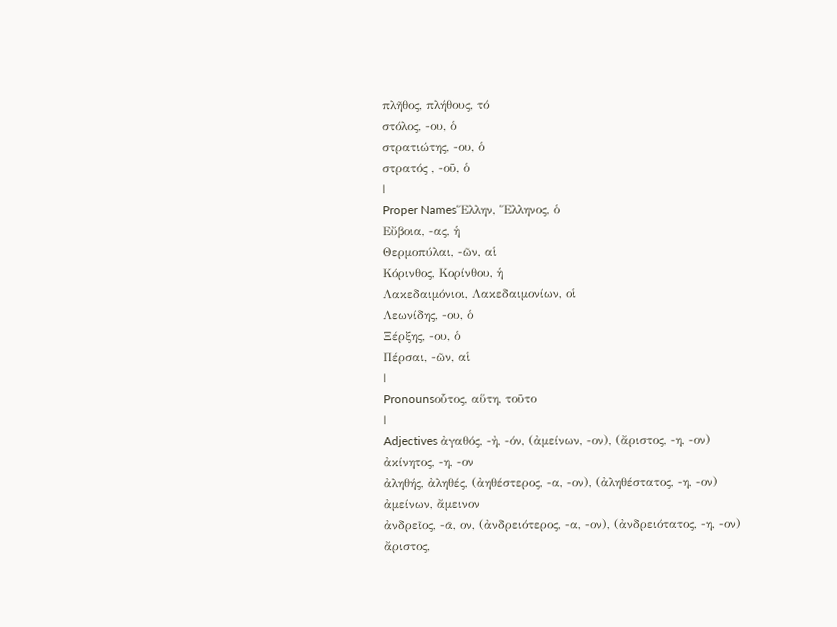πλῆθος, πλήθους, τό
στόλος, -ου, ὁ
στρατιώτης, -ου, ὁ
στρατός , -οῦ, ὁ
|
Proper NamesἝλλην, Ἕλληνος, ὁ
Εὔβοια, -ας, ἡ
Θερμοπύλαι, -ῶν, αἱ
Κόρινθος, Κορίνθου, ἡ
Λακεδαιμόνιοι, Λακεδαιμονίων, οἱ
Λεωνίδης, -ου, ὁ
Ξέρξης, -ου, ὁ
Πέρσαι, -ῶν, αἱ
|
Pronounsοὗτος, αὕτη, τοῦτο
|
Adjectives ἀγαθός, -ἠ, -όν, (ἀμείνων, -ον), (ἄριστος, -η, -ον)
ἀκίνητος, -η, -ον
ἀληθής, ἀληθές, (ἀηθέστερος, -α, -ον), (ἀληθέστατος, -η, -ον)
ἀμείνων, ἄμεινον
ἀνδρεῖος, -ᾱ, ον, (ἀνδρειότερος, -α, -ον), (ἀνδρειότατος, -η, -ον)
ἄριστος,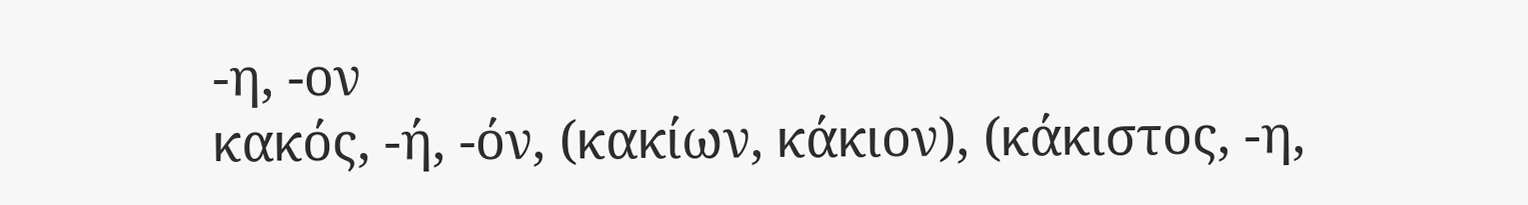-η, -ον
κακός, -ή, -όν, (κακίων, κάκιον), (κάκιστος, -η,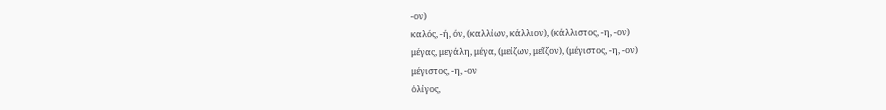-ον)
καλός, -ή, όν, (καλλίων, κάλλιον), (κάλλιστος, -η, -ον)
μέγας, μεγάλη, μέγα, (μείζων, μεῖζον), (μέγιστος, -η, -ον)
μέγιστος, -η, -ον
ὀλίγος,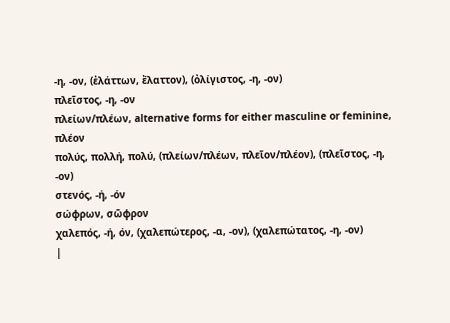-η, -ον, (ἐλάττων, ἔλαττον), (ὀλίγιστος, -η, -ον)
πλεῖστος, -η, -ον
πλείων/πλέων, alternative forms for either masculine or feminine, πλέον
πολύς, πολλή, πολύ, (πλείων/πλέων, πλεῖον/πλέον), (πλεῖστος, -η, -ον)
στενός, -ή, -όν
σώφρων, σῶφρον
χαλεπός, -ή, όν, (χαλεπώτερος, -α, -ον), (χαλεπώτατος, -η, -ον)
|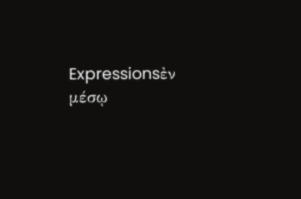Expressionsἐν μέσῳ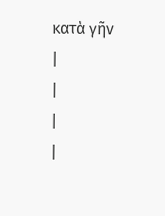κατὰ γῆν
|
|
|
|